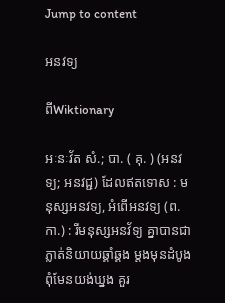Jump to content

អនវទ្យ

ពីWiktionary

អៈនៈវ័ត សំ.; បា. ( គុ. ) (អនវទ្យ; អនវជ្ជ) ដែលឥតទោស : មនុស្សអនវទ្យ, អំពើអនវទ្យ (ព. កា.) : រីមនុស្សអនវ័ទ្យ គ្នាបានជាភ្លាត់និយាយឆ្គាំឆ្គង ម្តងមុនដំបូង ពុំមែនយង់ឃ្នង គួរ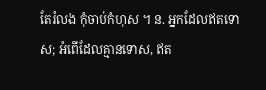តែរំលង កុំចាប់កំហុស ។ ន. អ្នកដែលឥតទោស; អំពើដែលគ្មានទោស, ឥត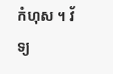កំហុស ។ វ័ទ្យ